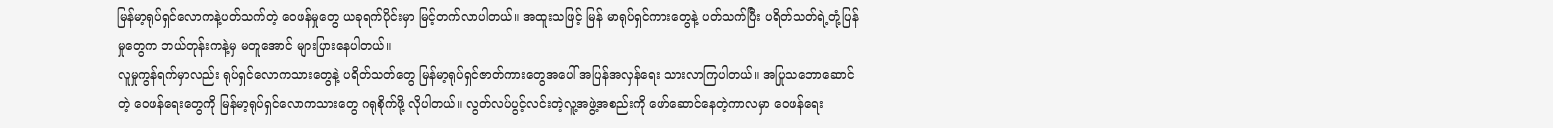မြန်မာ့ရုပ်ရှင်လောကနဲ့ပတ်သက်တဲ့ ဝေဖန်မှုတွေ ယခုရက်ပိုင်းမှာ မြင့်တက်လာပါတယ်။ အထူးသဖြင့် မြန် မာရုပ်ရှင်ကားတွေနဲ့ ပတ်သက်ပြီး ပရိတ်သတ်ရဲ့တုံ့ပြန်မှုတွေက ဘယ်တုန်းကနဲ့မှ မတူအောင် များပြားနေပါတယ်။
လူမှုကွန်ရက်မှာလည်း ရုပ်ရှင်လောကသားတွေနဲ့ ပရိတ်သတ်တွေ မြန်မာ့ရုပ်ရှင်ဇာတ်ကားတွေအပေါ် အပြန်အလှန်ရေး သားလာကြပါတယ်။ အပြုသဘောဆောင်တဲ့ ဝေဖန်ရေးတွေကို မြန်မာ့ရုပ်ရှင်လောကသားတွေ ဂရုစိုက်ဖို့ လိုပါတယ်။ လွတ်လပ်ပွင့်လင်းတဲ့လူ့အဖွဲ့အစည်းကို ဖော်ဆောင်နေတဲ့ကာလမှာ ဝေဖန်ရေး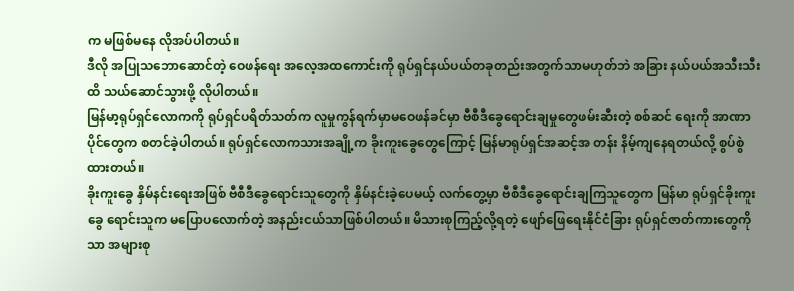က မဖြစ်မနေ လိုအပ်ပါတယ်။
ဒီလို အပြုသဘောဆောင်တဲ့ ဝေဖန်ရေး အလေ့အထကောင်းကို ရုပ်ရှင်နယ်ပယ်တခုတည်းအတွက်သာမဟုတ်ဘဲ အခြား နယ်ပယ်အသီးသီးထိ သယ်ဆောင်သွားဖို့ လိုပါတယ်။
မြန်မာ့ရုပ်ရှင်လောကကို ရုပ်ရှင်ပရိတ်သတ်က လူမှုကွန်ရက်မှာမဝေဖန်ခင်မှာ ဗီစီဒီခွေရောင်းချမှုတွေဖမ်းဆီးတဲ့ စစ်ဆင် ရေးကို အာဏာပိုင်တွေက စတင်ခဲ့ပါတယ်။ ရုပ်ရှင်လောကသားအချို့က ခိုးကူးခွေတွေကြောင့် မြန်မာရုပ်ရှင်အဆင့်အ တန်း နိမ့်ကျနေရတယ်လို့ စွပ်စွဲထားတယ်။
ခိုးကူးခွေ နှိမ်နင်းရေးအဖြစ် ဗီစီဒီခွေရောင်းသူတွေကို နှိမ်နင်းခဲ့ပေမယ့် လက်တွေ့မှာ ဗီစီဒီခွေရောင်းချကြသူတွေက မြန်မာ ရုပ်ရှင်ခိုးကူးခွေ ရောင်းသူက မပြောပလောက်တဲ့ အနည်းငယ်သာဖြစ်ပါတယ်။ မိသားစုကြည့်လို့ရတဲ့ ဖျော်ဖြေရေးနိုင်ငံခြား ရုပ်ရှင်ဇာတ်ကားတွေကိုသာ အများစု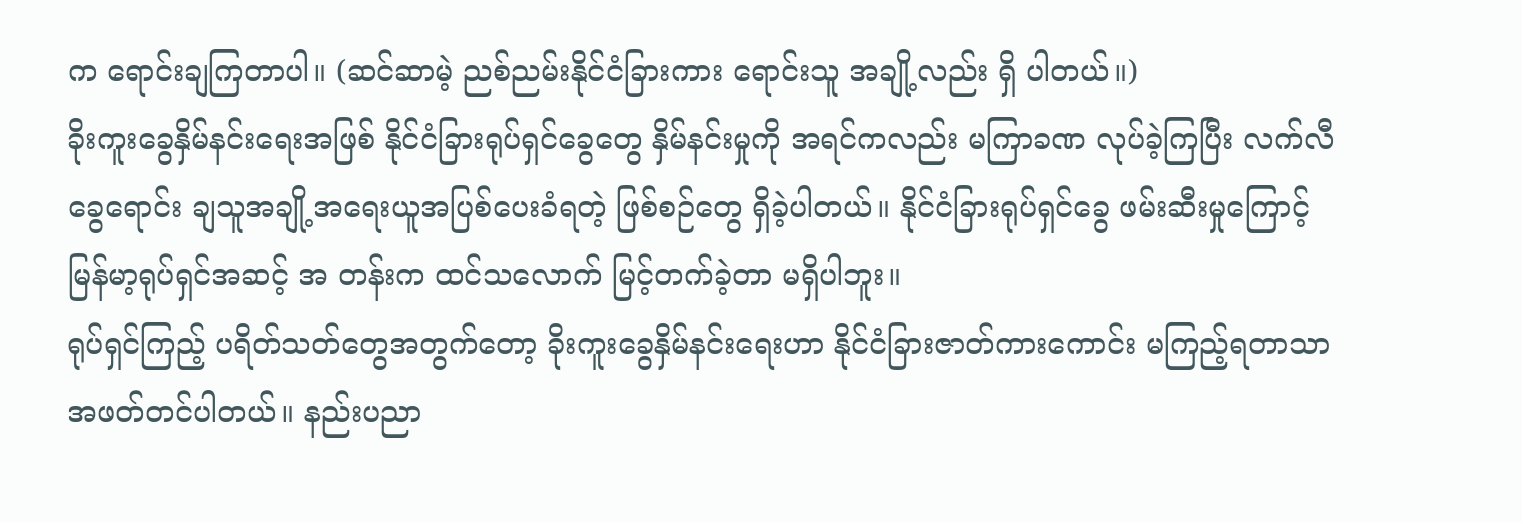က ရောင်းချကြတာပါ။ (ဆင်ဆာမဲ့ ညစ်ညမ်းနိုင်ငံခြားကား ရောင်းသူ အချို့လည်း ရှိ ပါတယ်။)
ခိုးကူးခွေနှိမ်နင်းရေးအဖြစ် နိုင်ငံခြားရုပ်ရှင်ခွေတွေ နှိမ်နင်းမှုကို အရင်ကလည်း မကြာခဏ လုပ်ခဲ့ကြပြီး လက်လီခွေရောင်း ချသူအချို့အရေးယူအပြစ်ပေးခံရတဲ့ ဖြစ်စဉ်တွေ ရှိခဲ့ပါတယ်။ နိုင်ငံခြားရုပ်ရှင်ခွေ ဖမ်းဆီးမှုကြောင့် မြန်မာ့ရုပ်ရှင်အဆင့် အ တန်းက ထင်သလောက် မြင့်တက်ခဲ့တာ မရှိပါဘူး။
ရုပ်ရှင်ကြည့် ပရိတ်သတ်တွေအတွက်တော့ ခိုးကူးခွေနှိမ်နင်းရေးဟာ နိုင်ငံခြားဇာတ်ကားကောင်း မကြည့်ရတာသာ
အဖတ်တင်ပါတယ်။ နည်းပညာ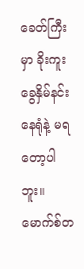ခေတ်ကြီးမှာ ခိုးကူးခွေနှိမ်နင်းနေရုံနဲ့ မရတော့ပါဘူး။ မောက်စ်တ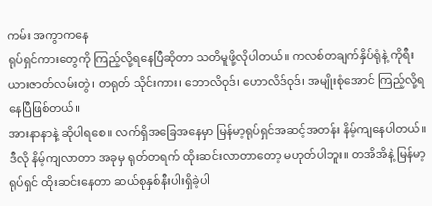ကမ်း အကွာကနေ
ရုပ်ရှင်ကားတွေကို ကြည့်လို့ရနေပြီဆိုတာ သတိမူဖို့လိုပါတယ်။ ကလစ်တချက်နှိပ်ရုံနဲ့ ကိုရီးယားဇာတ်လမ်းတွဲ၊ တရုတ် သိုင်းကား၊ ဘောလိဝုဒ်၊ ဟောလိဒ်ဝုဒ်၊ အမျိုးစုံအောင် ကြည့်လို့ရနေပြီဖြစ်တယ်။
အားနာနာနဲ့ ဆိုပါရစေ။ လက်ရှိအခြေအနေမှာ မြန်မာ့ရုပ်ရှင်အဆင့်အတန်း နိမ့်ကျနေပါတယ်။ ဒီလို နိမ့်ကျလာတာ အခုမှ ရုတ်တရက် ထိုးဆင်းလာတာတော့ မဟုတ်ပါဘူး။ တအိအိနဲ့ မြန်မာ့ရုပ်ရှင် ထိုးဆင်းနေတာ ဆယ်စုနှစ်နီးပါးရှိခဲ့ပါ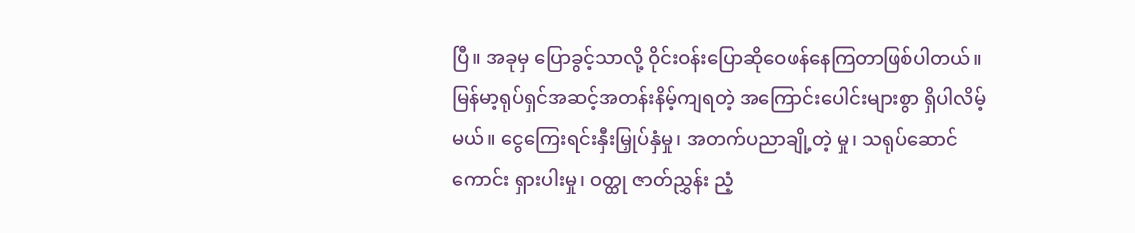ပြီ။ အခုမှ ပြောခွင့်သာလို့ ဝိုင်းဝန်းပြောဆိုဝေဖန်နေကြတာဖြစ်ပါတယ်။
မြန်မာ့ရုပ်ရှင်အဆင့်အတန်းနိမ့်ကျရတဲ့ အကြောင်းပေါင်းများစွာ ရှိပါလိမ့်မယ်။ ငွေကြေးရင်းနှီးမြှုပ်နှံမှု၊ အတက်ပညာချို့တဲ့ မှု၊ သရုပ်ဆောင်ကောင်း ရှားပါးမှု၊ ဝတ္ထု ဇာတ်ညွှန်း ညံ့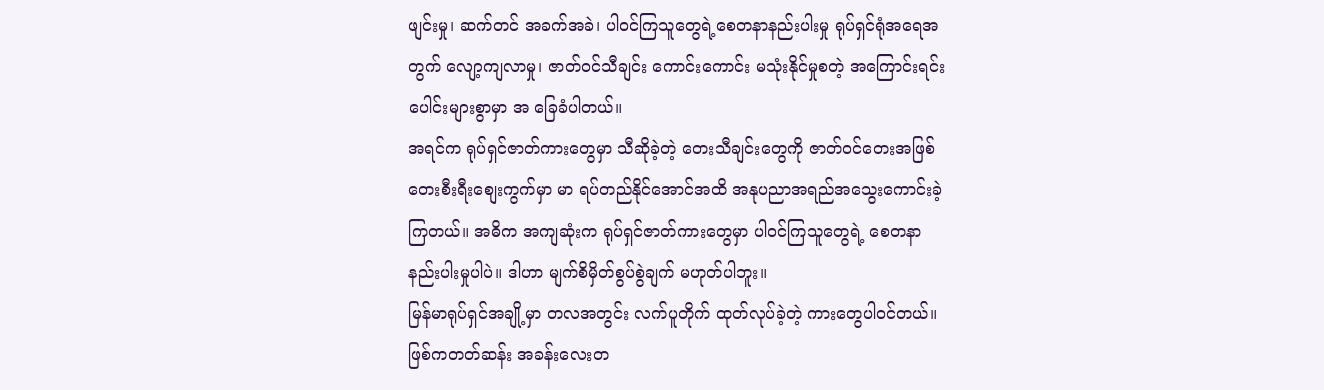ဖျင်းမှု၊ ဆက်တင် အခက်အခဲ၊ ပါဝင်ကြသူတွေရဲ့စေတနာနည်းပါးမှု ရုပ်ရှင်ရုံအရေအတွက် လျော့ကျလာမှု၊ ဇာတ်ဝင်သီချင်း ကောင်းကောင်း မသုံးနိုင်မှုစတဲ့ အကြောင်းရင်းပေါင်းများစွာမှာ အ ခြေခံပါတယ်။
အရင်က ရုပ်ရှင်ဇာတ်ကားတွေမှာ သီဆိုခဲ့တဲ့ တေးသီချင်းတွေကို ဇာတ်ဝင်တေးအဖြစ် တေးစီးရီးစျေးကွက်မှာ မာ ရပ်တည်နိုင်အောင်အထိ အနုပညာအရည်အသွေးကောင်းခဲ့ကြတယ်။ အဓိက အကျဆုံးက ရုပ်ရှင်ဇာတ်ကားတွေမှာ ပါဝင်ကြသူတွေရဲ့ စေတနာနည်းပါးမှုပါပဲ။ ဒါဟာ မျက်စိမှိတ်စွပ်စွဲချက် မဟုတ်ပါဘူး။
မြန်မာရုပ်ရှင်အချို့မှာ တလအတွင်း လက်ပူတိုက် ထုတ်လုပ်ခဲ့တဲ့ ကားတွေပါဝင်တယ်။ ဖြစ်ကတတ်ဆန်း အခန်းလေးတ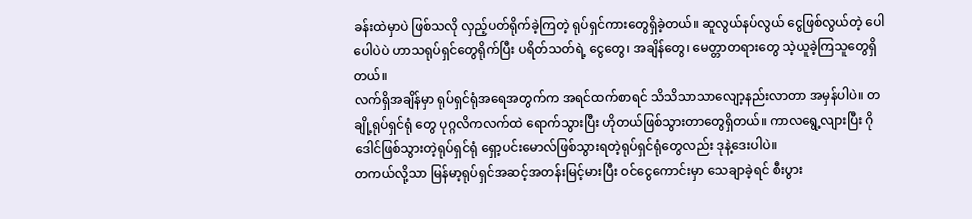ခန်းထဲမှာပဲ ဖြစ်သလို လှည့်ပတ်ရိုက်ခဲ့ကြတဲ့ ရုပ်ရှင်ကားတွေရှိခဲ့တယ်။ ဆူလွယ်နပ်လွယ် ငွေဖြစ်လွယ်တဲ့ ပေါပေါပဲပဲ ဟာသရုပ်ရှင်တွေရိုက်ပြီး ပရိတ်သတ်ရဲ့ ငွေတွေ၊ အချိန်တွေ၊ မေတ္တာတရားတွေ သဲ့ယူခဲ့ကြသူတွေရှိတယ်။
လက်ရှိအချိန်မှာ ရုပ်ရှင်ရုံအရေအတွက်က အရင်ထက်စာရင် သိသိသာသာလျော့နည်းလာတာ အမှန်ပါပဲ။ တချို့ရုပ်ရှင်ရုံ တွေ ပုဂ္ဂလိကလက်ထဲ ရောက်သွားပြီး ဟိုတယ်ဖြစ်သွားတာတွေရှိတယ်။ ကာလရွေ့လျားပြီး ဂိုဒေါင်ဖြစ်သွားတဲ့ရုပ်ရှင်ရုံ ရှော့ပင်းမောလ်ဖြစ်သွားရတဲ့ရုပ်ရှင်ရုံတွေလည်း ဒုနဲ့ဒေးပါပဲ။
တကယ်လို့သာ မြန်မာ့ရုပ်ရှင်အဆင့်အတန်းမြင့်မားပြီး ဝင်ငွေကောင်းမှာ သေချာခဲ့ရင် စီးပွား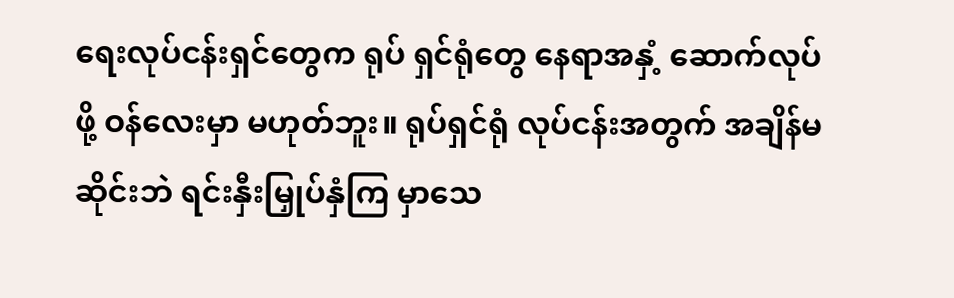ရေးလုပ်ငန်းရှင်တွေက ရုပ် ရှင်ရုံတွေ နေရာအနှံ့ ဆောက်လုပ်ဖို့ ဝန်လေးမှာ မဟုတ်ဘူး။ ရုပ်ရှင်ရုံ လုပ်ငန်းအတွက် အချိန်မဆိုင်းဘဲ ရင်းနှီးမြှုပ်နှံကြ မှာသေ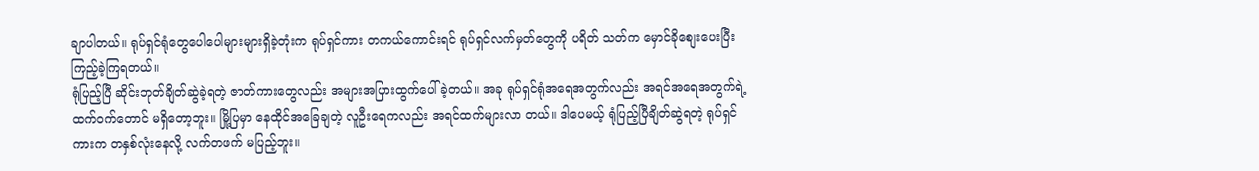ချာပါတယ်။ ရုပ်ရှင်ရုံတွေပေါပေါများများရှိခဲ့တုံးက ရုပ်ရှင်ကား တကယ်ကောင်းရင် ရုပ်ရှင်လက်မှတ်တွေကို ပရိတ် သတ်က မှောင်ခိုစျေးပေးပြီး ကြည့်ခဲ့ကြရတယ်။
ရုံပြည့်ပြီ ဆိုင်းဘုတ်ချိတ်ဆွဲခဲ့ရတဲ့ ဇာတ်ကားတွေလည်း အများအပြားထွက်ပေါ်ခဲ့တယ်။ အခု ရုပ်ရှင်ရုံအရေအတွက်လည်း အရင်အရေအတွက်ရဲ့ထက်ဝက်တောင် မရှိတော့ဘူး။ မြို့ပြမှာ နေထိုင်အခြေချတဲ့ လူဦးရေကလည်း အရင်ထက်များလာ တယ်။ ဒါပေမယ့် ရုံပြည့်ပြီချိတ်ဆွဲရတဲ့ ရုပ်ရှင်ကားက တနှစ်လုံးနေလို့ လက်တဖက် မပြည့်ဘူး။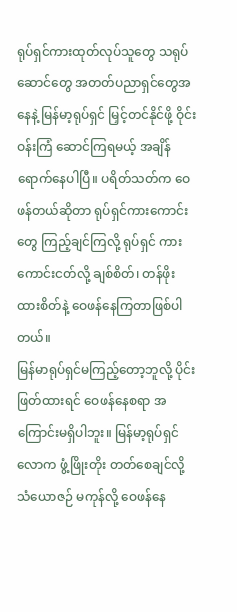ရုပ်ရှင်ကားထုတ်လုပ်သူတွေ သရုပ်ဆောင်တွေ အတတ်ပညာရှင်တွေအနေနဲ့ မြန်မာ့ရုပ်ရှင် မြှင့်တင်နိုင်ဖို့ ဝိုင်းဝန်းကြံ ဆောင်ကြရမယ့် အချိန်ရောက်နေပါပြီ။ ပရိတ်သတ်က ဝေဖန်တယ်ဆိုတာ ရုပ်ရှင်ကားကောင်းတွေ ကြည့်ချင်ကြလို့ ရုပ်ရှင် ကားကောင်းငတ်လို့ ချစ်စိတ်၊ တန်ဖိုးထားစိတ်နဲ့ ဝေဖန်နေကြတာဖြစ်ပါတယ်။
မြန်မာရုပ်ရှင်မကြည့်တော့ဘူလို့ ပိုင်းဖြတ်ထားရင် ဝေဖန်နေစရာ အကြောင်းမရှိပါဘူး။ မြန်မာ့ရုပ်ရှင်လောက ဖွံ့ဖြိုးတိုး တတ်စေချင်လို့ သံယောဇဉ် မကုန်လို့ ဝေဖန်နေ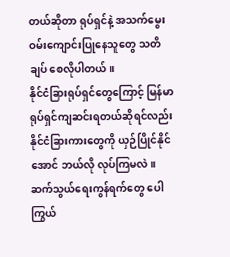တယ်ဆိုတာ ရုပ်ရှင်နဲ့ အသက်မွေးဝမ်းကျောင်းပြုနေသူတွေ သတိချပ် စေလိုပါတယ်။
နိုင်ငံခြားရုပ်ရှင်တွေကြောင့် မြန်မာရုပ်ရှင်ကျဆင်းရတယ်ဆိုရင်လည်း နိုင်ငံခြားကားတွေကို ယှဉ်ပြိုင်နိုင်အောင် ဘယ်လို လုပ်ကြမလဲ။ ဆက်သွယ်ရေးကွန်ရက်တွေ ပေါကြွယ်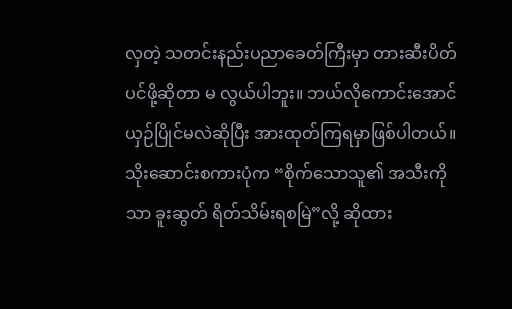လှတဲ့ သတင်းနည်းပညာခေတ်ကြီးမှာ တားဆီးပိတ်ပင်ဖို့ဆိုတာ မ လွယ်ပါဘူး။ ဘယ်လိုကောင်းအောင် ယှဉ်ပြိုင်မလဲဆိုပြီး အားထုတ်ကြရမှာဖြစ်ပါတယ်။
သိုးဆောင်းစကားပုံက “စိုက်သောသူ၏ အသီးကိုသာ ခူးဆွတ် ရိတ်သိမ်းရစမြဲ”လို့ ဆိုထား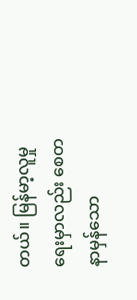တယ်။ မြန်မာ့လူမှုရေးမှာလည်း စေတနာမှန်သော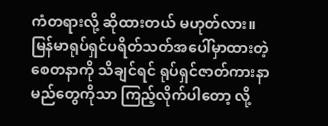ကံတရားလို့ ဆိုထားတယ် မဟုတ်လား။
မြန်မာရုပ်ရှင်ပရိတ်သတ်အပေါ်မှာထားတဲ့ စေတနာကို သိချင်ရင် ရုပ်ရှင်ဇာတ်ကားနာမည်တွေကိုသာ ကြည့်လိုက်ပါတော့ လို့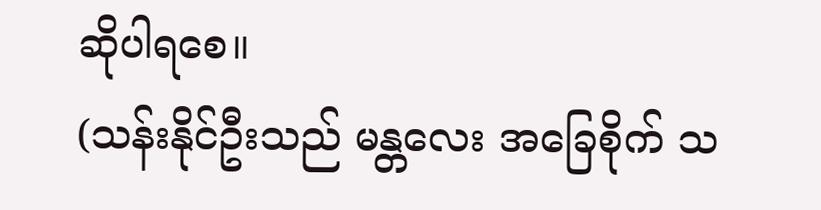ဆိုပါရစေ။
(သန်းနိုင်ဦးသည် မန္တလေး အခြေစိုက် သ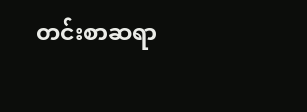တင်းစာဆရာ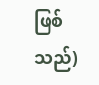ဖြစ်သည်)